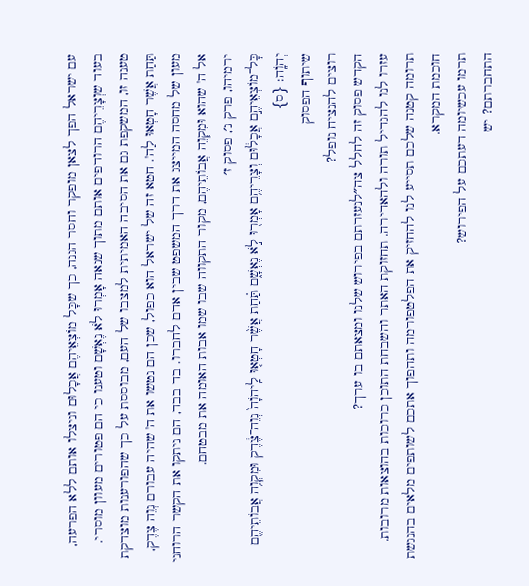עם ישראל הפך לצאן מופקר וחסר הגנה, כך שכָּל מוֹצְאֵיהֶם אֲכָלוּם וניצלו אותם ללא הפרעה, בעוד שוְצָרֵיהֶם הרודפים אותם מתוך שנאה אָמְרוּ לֹא נֶאְשָׁם וטענו כי הם פטורים מעוון מוסרי. טענה זו, המשקפת גם את הסיבה האמיתית למצבו של העם, מבוססת על כך שהפורענות מוצדקת תַּחַת אֲשֶׁר חָטְאוּ לַה'. חטא זה של ישראל הוא כפול, שכן הם נטשו את ה' שהיה עבורם נְוֵה צֶדֶק, מעון של מחסה המייצג את דרך המשפט שבין אדם לחברו. בד בבד, הם ניתקו את הקשר הרוחני אל ה' שהוא וּמִקְוֵה אֲבוֹתֵיהֶם, מקור התקווה שבו שמו אבות האומה את מבטחם.
ירמיהו, פרק נ׳, פסוק ז׳
כׇּל־מוֹצְאֵיהֶ֣ם אֲכָל֔וּם וְצָרֵיהֶ֥ם אָמְר֖וּ לֹ֣א נֶאְשָׁ֑ם תַּ֗חַת אֲשֶׁ֨ר חָטְא֤וּ לַֽיהֹוָה֙ נְוֵה־צֶ֔דֶק וּמִקְוֵ֥ה אֲבוֹתֵיהֶ֖ם יְהֹוָֽה׃ {ס}
שיתוף הפסוק
רוצים להנציח נופל?
הקדש פסוק זה לחלל צה״לנעזרתם בפירוש שלנו ומצאתם בו ערך?
עזרו לנו להגדיל תורה ולהאדירה. תחזוקת האתר והשבחת התוכן כרוכות בהוצאות מרובות. תרומה קטנה שלכם תסייע לנו להחזיק את הפלטפורמה ותהפוך אתכם לשותפים מלאים בהנגשת חוכמת המקרא.
תרמו עכשיומה דעתכם על הפירוש?
התחברתם? יש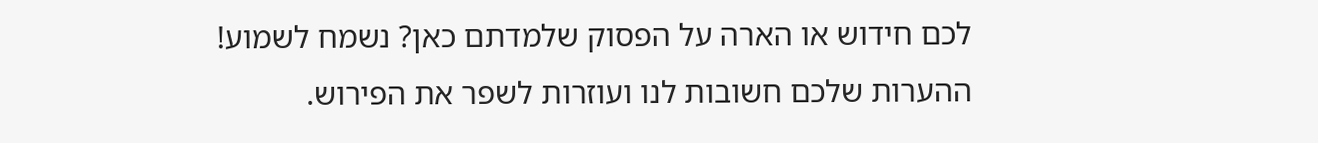לכם חידוש או הארה על הפסוק שלמדתם כאן? נשמח לשמוע!
ההערות שלכם חשובות לנו ועוזרות לשפר את הפירוש.